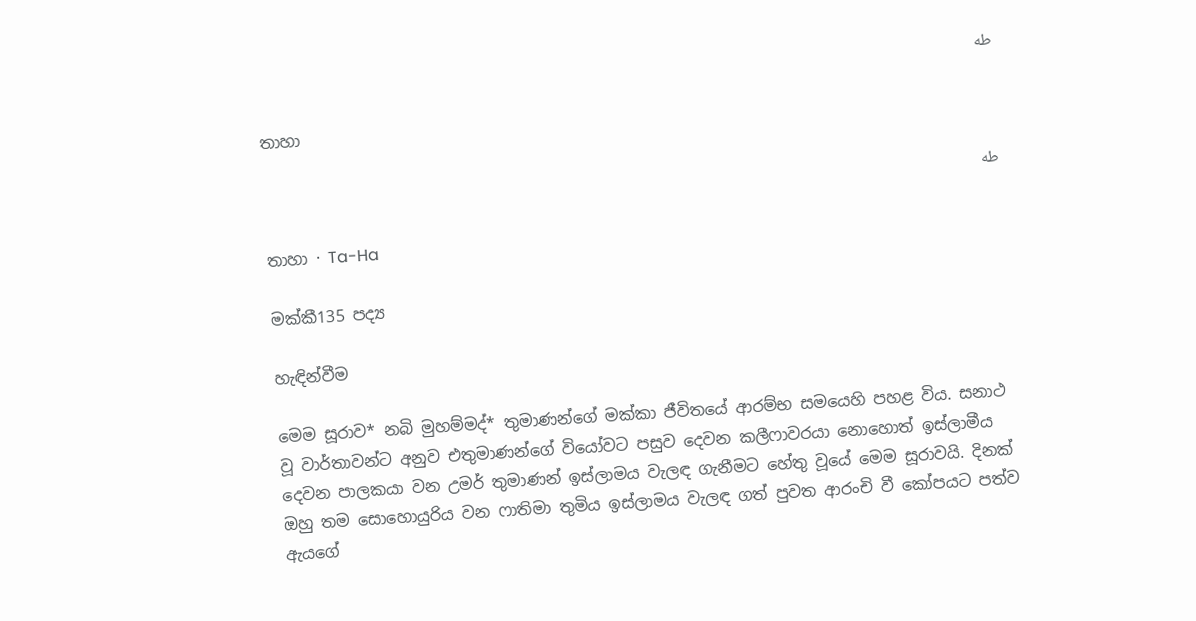طه

තාහා

طه

තාහා · Ta-Ha

මක්කී135 පද්‍ය

හැඳින්වීම

මෙම සූරාව* නබි මුහම්මද්* තුමාණන්ගේ මක්කා ජීවිතයේ ආරම්භ සමයෙහි පහළ විය. සනාථ වූ වාර්තාවන්ට අනුව එතුමාණන්ගේ වියෝවට පසුව දෙවන කලීෆාවරයා නොහොත් ඉස්ලාමීය දෙවන පාලකයා වන උමර් තුමාණන් ඉස්ලාමය වැලඳ ගැනීමට හේතු වූයේ මෙම සූරාවයි. දිනක් ඔහු තම සොහොයුරිය වන ෆාතිමා තුමිය ඉස්ලාමය වැලඳ ගත් පුවත ආරංචි වී කෝපයට පත්ව ඇයගේ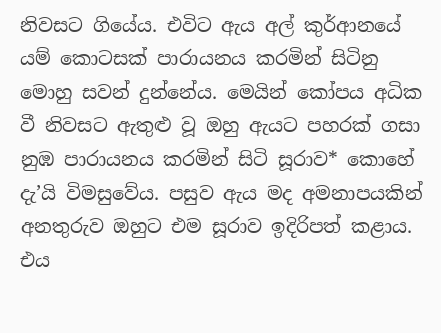නිවසට ගියේය. එවිට ඇය අල් කුර්ආනයේ යම් කොටසක් පාරායනය කරමින් සිටිනු මොහු සවන් දුන්නේය. මෙයින් කෝපය අධික වී නිවසට ඇතුළු වූ ඔහු ඇයට පහරක් ගසා නුඹ පාරායනය කරමින් සිටි සූරාව* කොහේ දැ’යි විමසුවේය. පසුව ඇය මද අමනාපයකින් අනතුරුව ඔහුට එම සූරාව ඉදිරිපත් කළාය. එය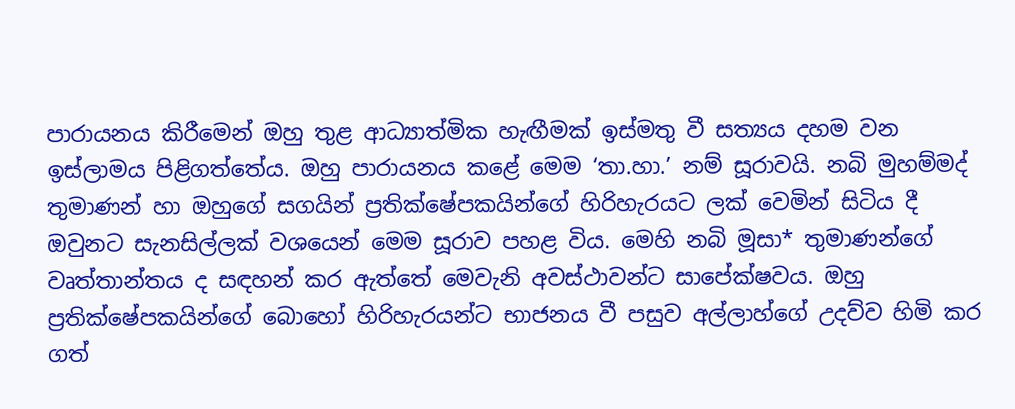පාරායනය කිරීමෙන් ඔහු තුළ ආධ්‍යාත්මික හැඟීමක් ඉස්මතු වී සත්‍යය දහම වන ඉස්ලාමය පිළිගත්තේය. ඔහු පාරායනය කළේ මෙම ‘තා.හා.’ නම් සූරාවයි. නබි මුහම්මද් තුමාණන් හා ඔහුගේ සගයින් ප්‍රතික්ෂේපකයින්ගේ හිරිහැරයට ලක් වෙමින් සිටිය දී ඔවුනට සැනසිල්ලක් වශයෙන් මෙම සූරාව පහළ විය. මෙහි නබි මූසා* තුමාණන්ගේ වෘත්තාන්තය ද සඳහන් කර ඇත්තේ මෙවැනි අවස්ථාවන්ට සාපේක්ෂවය. ඔහු ප්‍රතික්ෂේපකයින්ගේ බොහෝ හිරිහැරයන්ට භාජනය වී පසුව අල්ලාහ්ගේ උදව්ව හිමි කර ගත්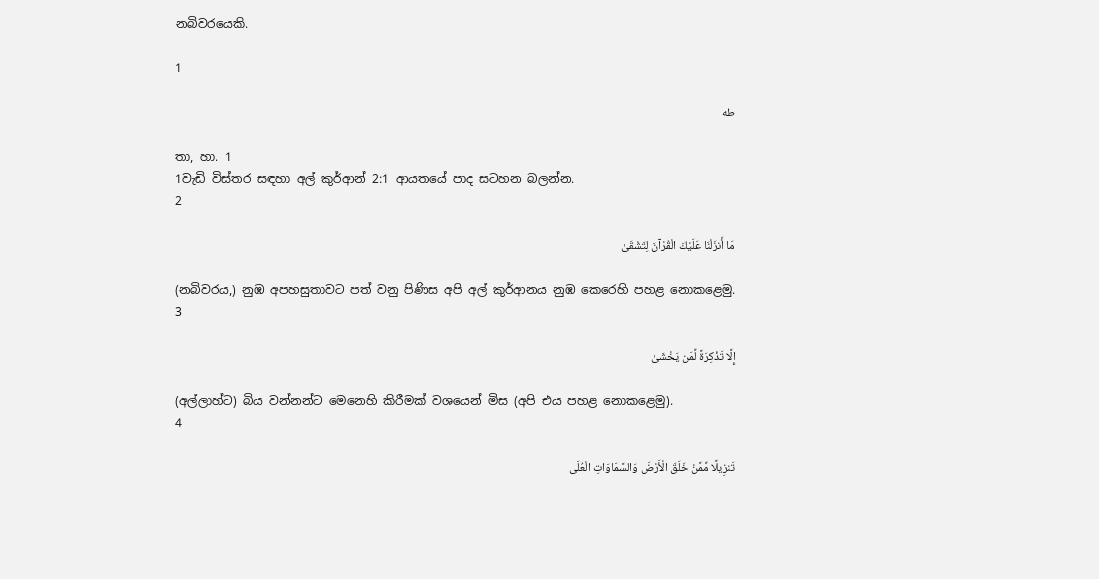නබිවරයෙකි.

1

طه

තා, හා. 1
1වැඩි විස්තර සඳහා අල් කුර්ආන් 2:1 ආයතයේ පාද සටහන බලන්න.
2

مَا أَنزَلْنَا عَلَيْكَ الْقُرْآنَ لِتَشْقَىٰ

(නබිවරය,) නුඹ අපහසුතාවට පත් වනු පිණිස අපි අල් කුර්ආනය නුඹ කෙරෙහි පහළ නොකළෙමු.
3

إِلَّا تَذْكِرَةً لِّمَن يَخْشَىٰ

(අල්ලාහ්ට) බිය වන්නන්ට මෙනෙහි කිරීමක් වශයෙන් මිස (අපි එය පහළ නොකළෙමු).
4

تَنزِيلًا مِّمَّنْ خَلَقَ الْأَرْضَ وَالسَّمَاوَاتِ الْعُلَى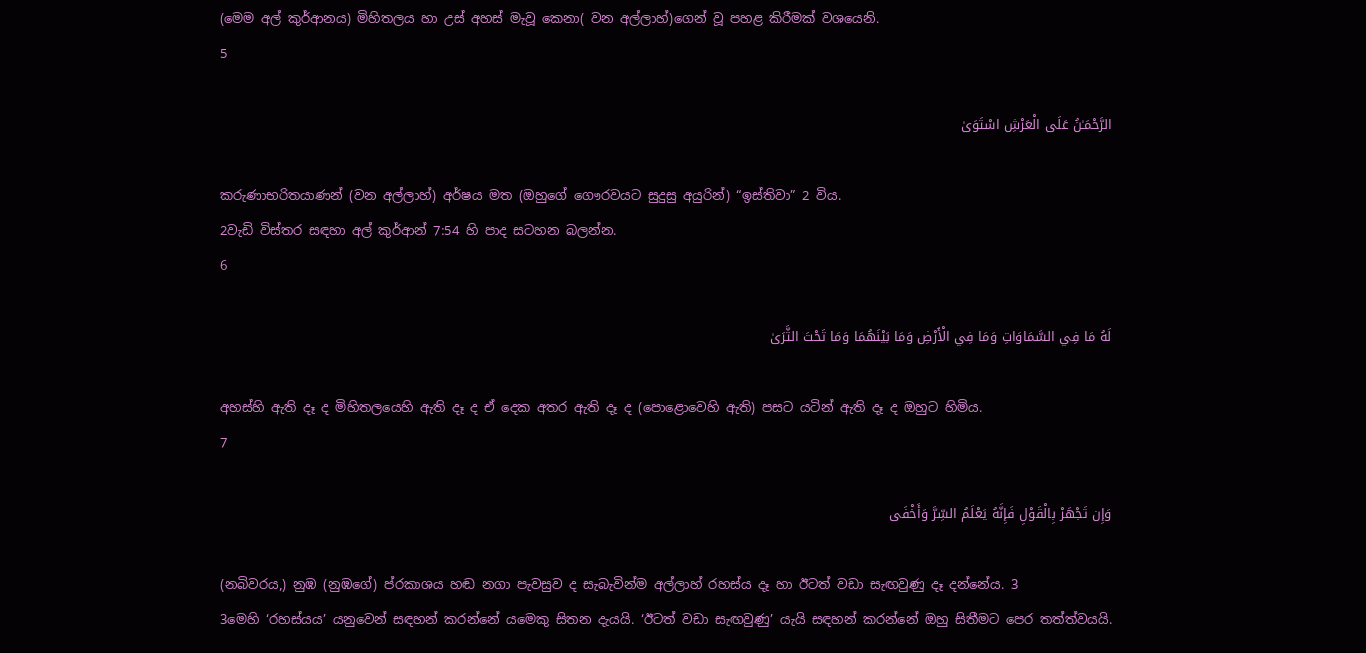(මෙම අල් කුර්ආනය) මිහිතලය හා උස් අහස් මැවූ කෙනා( වන අල්ලාහ්)ගෙන් වූ පහළ කිරීමක් වශයෙනි.
5

الرَّحْمَـٰنُ عَلَى الْعَرْشِ اسْتَوَىٰ

කරුණාභරිතයාණන් (වන අල්ලාහ්) අර්ෂය මත (ඔහුගේ ගෞරවයට සුදුසු අයුරින්) “ඉස්තිවා” 2 විය.
2වැඩි විස්තර සඳහා අල් කුර්ආන් 7:54 හි පාද සටහන බලන්න.
6

لَهُ مَا فِي السَّمَاوَاتِ وَمَا فِي الْأَرْضِ وَمَا بَيْنَهُمَا وَمَا تَحْتَ الثَّرَىٰ

අහස්හි ඇති දෑ ද මිහිතලයෙහි ඇති දෑ ද ඒ දෙක අතර ඇති දෑ ද (පොළොවෙහි ඇති) පසට යටින් ඇති දෑ ද ඔහුට හිමිය.
7

وَإِن تَجْهَرْ بِالْقَوْلِ فَإِنَّهُ يَعْلَمُ السِّرَّ وَأَخْفَى

(නබිවරය,) නුඹ (නුඹගේ) ප්රකාශය හඬ නගා පැවසුව ද සැබැවින්ම අල්ලාහ් රහස්ය දෑ හා ඊටත් වඩා සැඟවුණු දෑ දන්නේය. 3
3මෙහි ‘රහස්යය’ යනුවෙන් සඳහන් කරන්නේ යමෙකු සිතන දැයයි. ‘ඊටත් වඩා සැඟවුණු’ යැයි සඳහන් කරන්නේ ඔහු සිතීමට පෙර තත්ත්වයයි.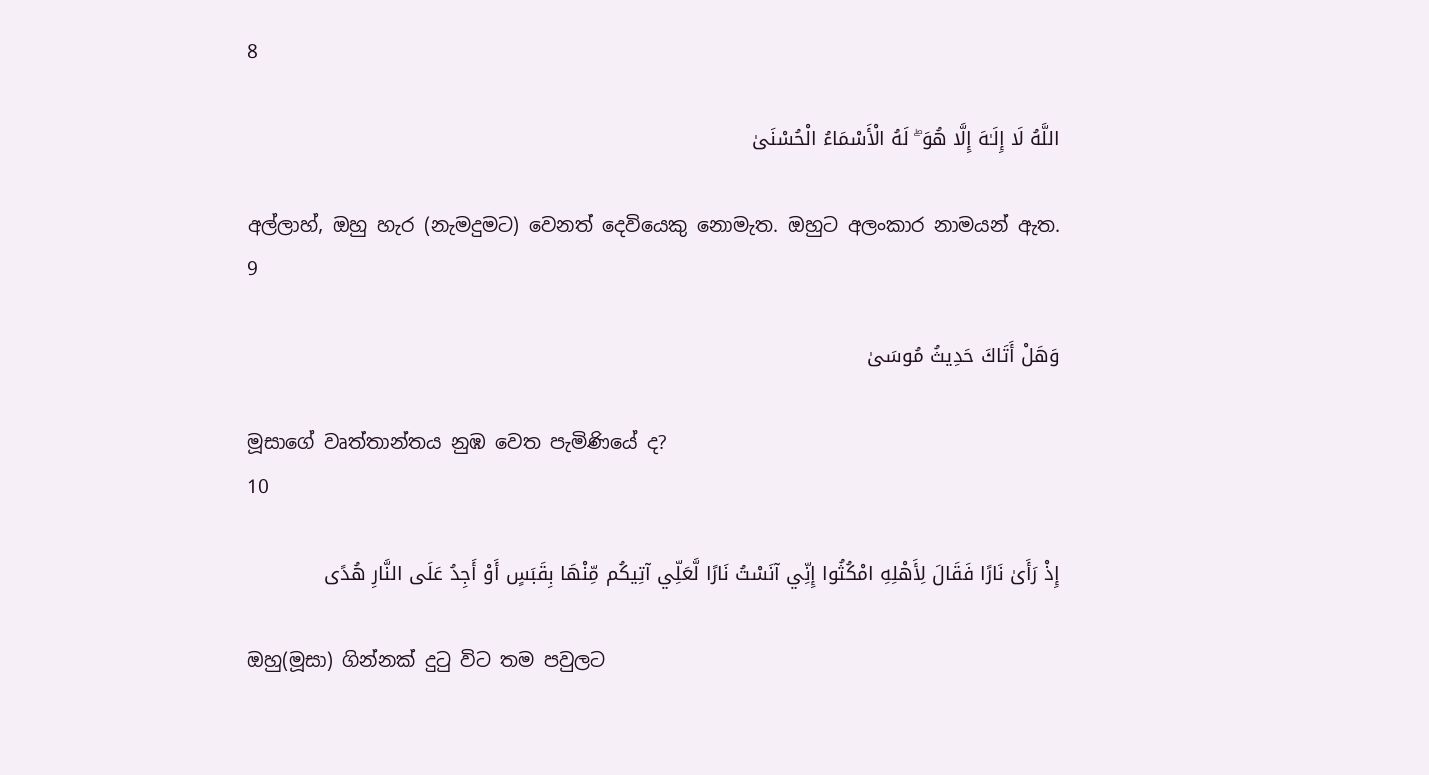8

اللَّهُ لَا إِلَـٰهَ إِلَّا هُوَ ۖ لَهُ الْأَسْمَاءُ الْحُسْنَىٰ

අල්ලාහ්, ඔහු හැර (නැමදුමට) වෙනත් දෙවියෙකු නොමැත. ඔහුට අලංකාර නාමයන් ඇත.
9

وَهَلْ أَتَاكَ حَدِيثُ مُوسَىٰ

මූසාගේ වෘත්තාන්තය නුඹ වෙත පැමිණියේ ද?
10

إِذْ رَأَىٰ نَارًا فَقَالَ لِأَهْلِهِ امْكُثُوا إِنِّي آنَسْتُ نَارًا لَّعَلِّي آتِيكُم مِّنْهَا بِقَبَسٍ أَوْ أَجِدُ عَلَى النَّارِ هُدًى

ඔහු(මූසා) ගින්නක් දුටු විට තම පවුලට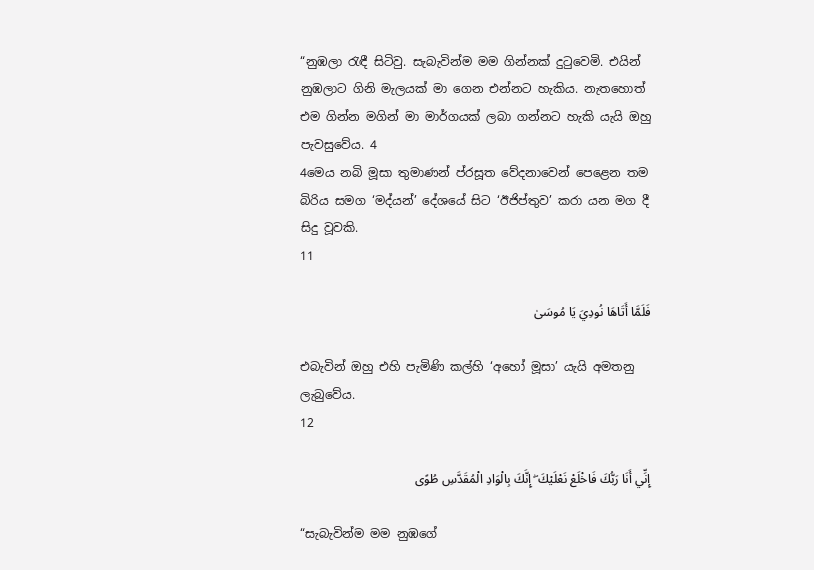“නුඹලා රැඳී සිටිවු. සැබැවින්ම මම ගින්නක් දුටුවෙමි. එයින් නුඹලාට ගිනි මැලයක් මා ගෙන එන්නට හැකිය. නැතහොත් එම ගින්න මගින් මා මාර්ගයක් ලබා ගන්නට හැකි යැයි ඔහු පැවසුවේය. 4
4මෙය නබි මූසා තුමාණන් ප්රසූත වේදනාවෙන් පෙළෙන තම බිරිය සමග ‘මද්යන්’ දේශයේ සිට ‘ඊජිප්තුව’ කරා යන මග දී සිදු වූවකි.
11

فَلَمَّا أَتَاهَا نُودِيَ يَا مُوسَىٰ

එබැවින් ඔහු එහි පැමිණි කල්හි ‘අහෝ මූසා’ යැයි අමතනු ලැබුවේය.
12

إِنِّي أَنَا رَبُّكَ فَاخْلَعْ نَعْلَيْكَ ۖ إِنَّكَ بِالْوَادِ الْمُقَدَّسِ طُوًى

“සැබැවින්ම මම නුඹගේ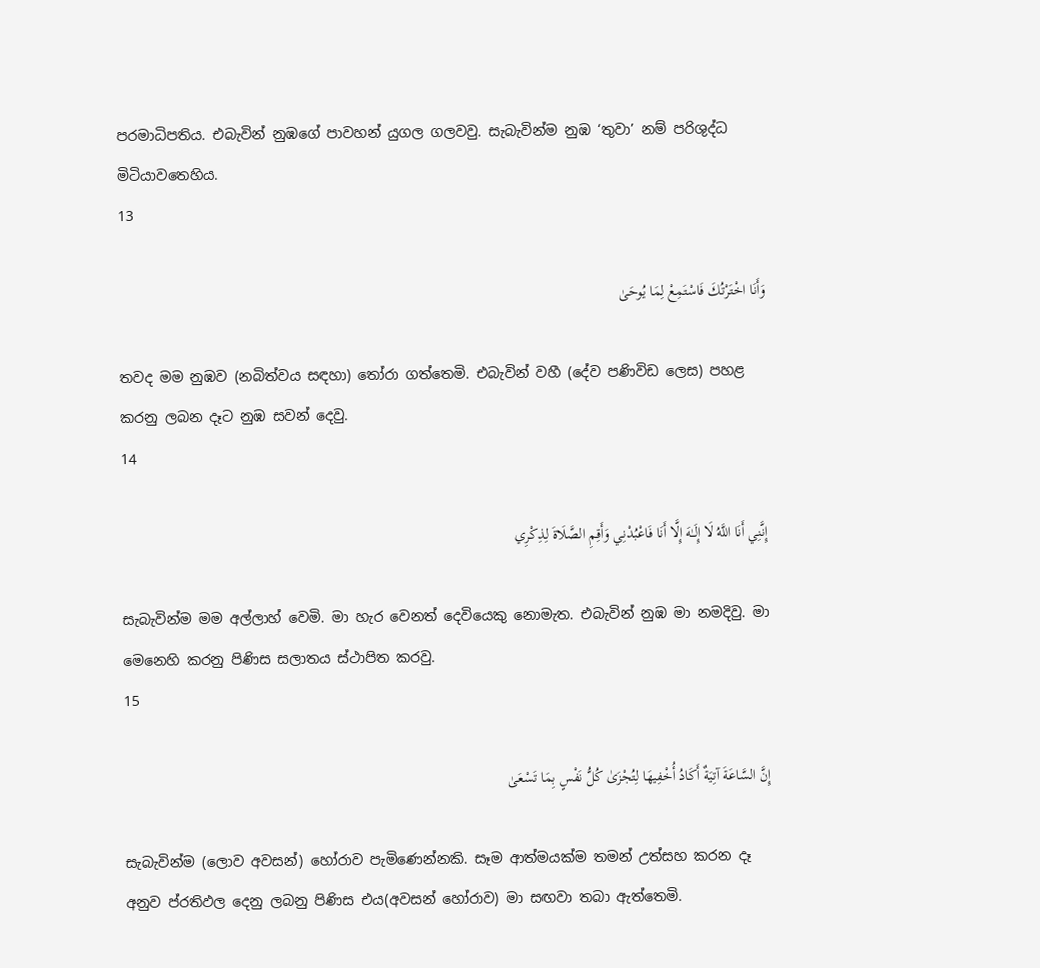පරමාධිපතිය. එබැවින් නුඹගේ පාවහන් යුගල ගලවවු. සැබැවින්ම නුඹ ‘තුවා’ නම් පරිශුද්ධ මිටියාවතෙහිය.
13

وَأَنَا اخْتَرْتُكَ فَاسْتَمِعْ لِمَا يُوحَىٰ

තවද මම නුඹව (නබිත්වය සඳහා) තෝරා ගත්තෙමි. එබැවින් වහී (දේව පණිවිඩ ලෙස) පහළ කරනු ලබන දෑට නුඹ සවන් දෙවු.
14

إِنَّنِي أَنَا اللَّهُ لَا إِلَـٰهَ إِلَّا أَنَا فَاعْبُدْنِي وَأَقِمِ الصَّلَاةَ لِذِكْرِي

සැබැවින්ම මම අල්ලාහ් වෙමි. මා හැර වෙනත් දෙවියෙකු නොමැත. එබැවින් නුඹ මා නමදිවු. මා මෙනෙහි කරනු පිණිස සලාතය ස්ථාපිත කරවු.
15

إِنَّ السَّاعَةَ آتِيَةٌ أَكَادُ أُخْفِيهَا لِتُجْزَىٰ كُلُّ نَفْسٍ بِمَا تَسْعَىٰ

සැබැවින්ම (ලොව අවසන්) හෝරාව පැමිණෙන්නකි. සෑම ආත්මයක්ම තමන් උත්සහ කරන දෑ අනුව ප්රතිඵල දෙනු ලබනු පිණිස එය(අවසන් හෝරාව) මා සඟවා තබා ඇත්තෙමි.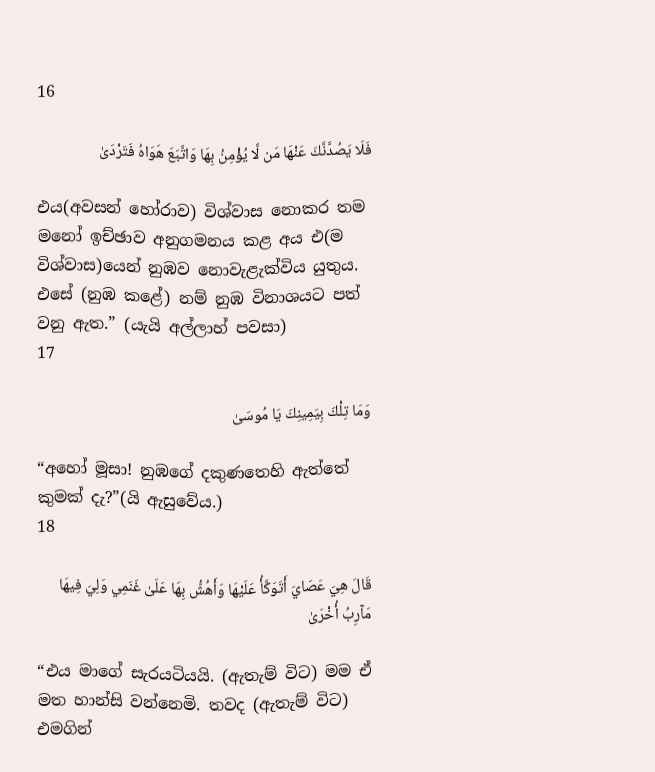16

فَلَا يَصُدَّنَّكَ عَنْهَا مَن لَّا يُؤْمِنُ بِهَا وَاتَّبَعَ هَوَاهُ فَتَرْدَىٰ

එය(අවසන් හෝරාව) විශ්වාස නොකර තම මනෝ ඉච්ඡාව අනුගමනය කළ අය එ(ම විශ්වාස)යෙන් නුඹව නොවැළැක්විය යුතුය. එසේ (නුඹ කළේ) නම් නුඹ විනාශයට පත් වනු ඇත.” (යැයි අල්ලාහ් පවසා)
17

وَمَا تِلْكَ بِيَمِينِكَ يَا مُوسَىٰ

“අහෝ මූසා! නුඹගේ දකුණතෙහි ඇත්තේ කුමක් දැ?”(යි ඇසුවේය.)
18

قَالَ هِيَ عَصَايَ أَتَوَكَّأُ عَلَيْهَا وَأَهُشُّ بِهَا عَلَىٰ غَنَمِي وَلِيَ فِيهَا مَآرِبُ أُخْرَىٰ

“එය මාගේ සැරයටියයි. (ඇතැම් විට) මම ඒ මත හාන්සි වන්නෙමි. තවද (ඇතැම් විට) එමගින්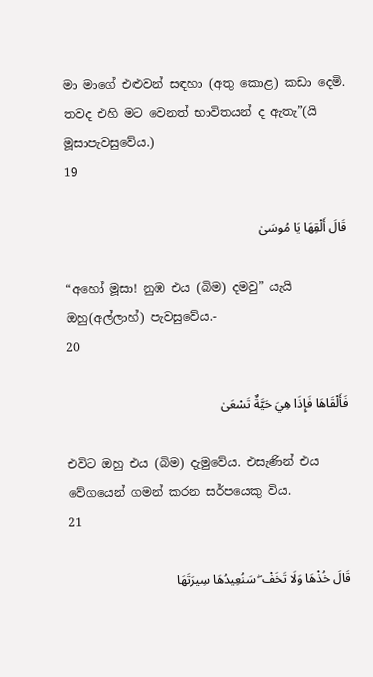මා මාගේ එළුවන් සඳහා (අතු කොළ) කඩා දෙමි. තවද එහි මට වෙනත් භාවිතයන් ද ඇතැ”(යි මූසාපැවසුවේය.)
19

قَالَ أَلْقِهَا يَا مُوسَىٰ

“අහෝ මූසා! නුඹ එය (බිම) දමවු” යැයි ඔහු(අල්ලාහ්) පැවසුවේය.-
20

فَأَلْقَاهَا فَإِذَا هِيَ حَيَّةٌ تَسْعَىٰ

එවිට ඔහු එය (බිම) දැමුවේය. එසැණින් එය වේගයෙන් ගමන් කරන සර්පයෙකු විය.
21

قَالَ خُذْهَا وَلَا تَخَفْ ۖ سَنُعِيدُهَا سِيرَتَهَا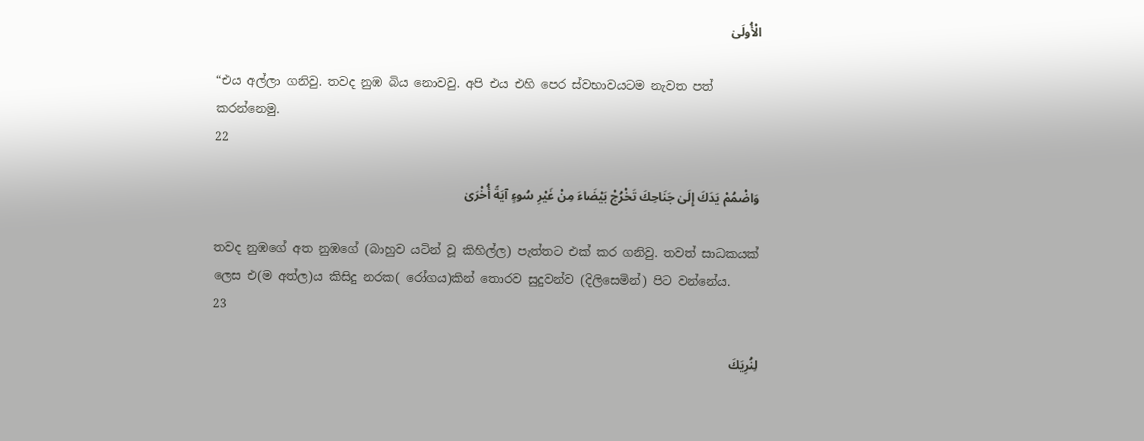الْأُولَىٰ

“එය අල්ලා ගනිවු. තවද නුඹ බිය නොවවු. අපි එය එහි පෙර ස්වභාවයටම නැවත පත් කරන්නෙමු.
22

وَاضْمُمْ يَدَكَ إِلَىٰ جَنَاحِكَ تَخْرُجْ بَيْضَاءَ مِنْ غَيْرِ سُوءٍ آيَةً أُخْرَىٰ

තවද නුඹගේ අත නුඹගේ (බාහුව යටින් වූ කිහිල්ල) පැත්තට එක් කර ගනිවු. තවත් සාධකයක් ලෙස එ(ම අත්ල)ය කිසිදු නරක( රෝගය)කින් තොරව සුදුවන්ව (දිලිසෙමින්) පිට වන්නේය.
23

لِنُرِيَكَ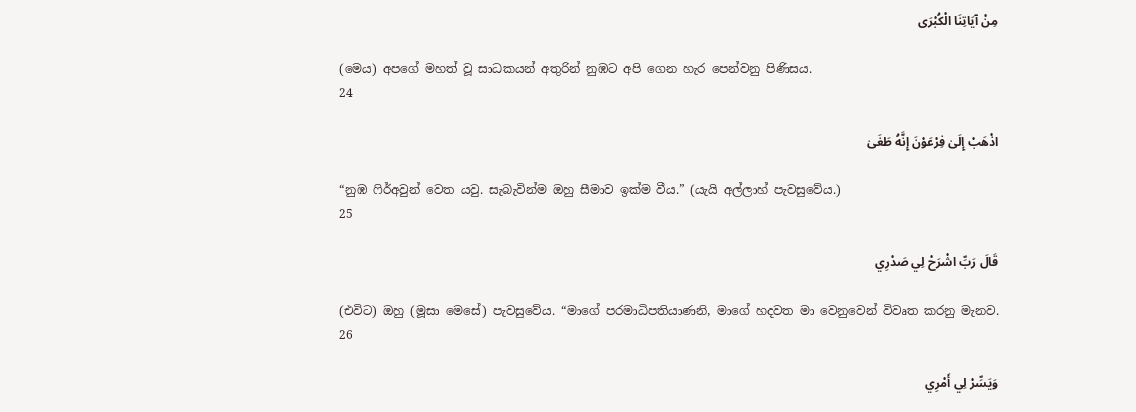مِنْ آيَاتِنَا الْكُبْرَى

(මෙය) අපගේ මහත් වූ සාධකයන් අතුරින් නුඹට අපි ගෙන හැර පෙන්වනු පිණිසය.
24

اذْهَبْ إِلَىٰ فِرْعَوْنَ إِنَّهُ طَغَىٰ

“නුඹ ෆිර්අවුන් වෙත යවු. සැබැවින්ම ඔහු සීමාව ඉක්ම වීය.” (යැයි අල්ලාහ් පැවසුවේය.)
25

قَالَ رَبِّ اشْرَحْ لِي صَدْرِي

(එවිට) ඔහු (මූසා මෙසේ) පැවසුවේය. “මාගේ පරමාධිපතියාණනි, මාගේ හදවත මා වෙනුවෙන් විවෘත කරනු මැනව.
26

وَيَسِّرْ لِي أَمْرِي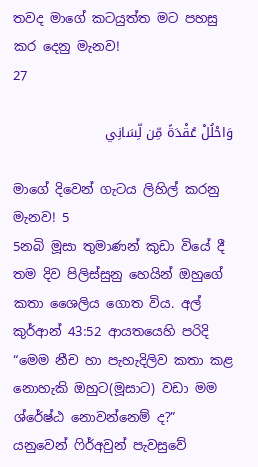තවද මාගේ කටයුත්ත මට පහසු කර දෙනු මැනව!
27

وَاحْلُلْ عُقْدَةً مِّن لِّسَانِي

මාගේ දිවෙන් ගැටය ලිහිල් කරනු මැනව! 5
5නබි මූසා තුමාණන් කුඩා වියේ දී තම දිව පිලිස්සුනු හෙයින් ඔහුගේ කතා ශෛලිය ගොත විය. අල් කුර්ආන් 43:52 ආයතයෙහි පරිදි “මෙම නීච හා පැහැදිලිව කතා කළ නොහැකි ඔහුට(මූසාට) වඩා මම ශ්රේෂ්ඨ නොවන්නෙම් ද?” යනුවෙන් ෆිර්අවුන් පැවසුවේ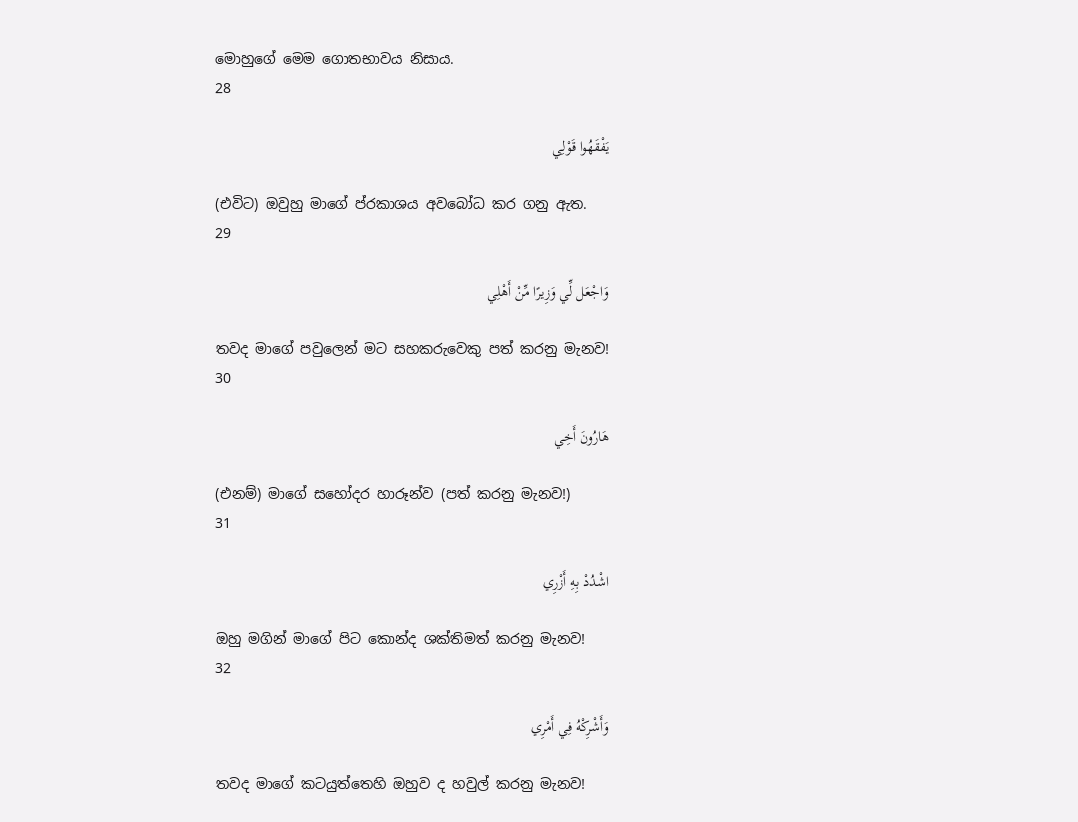මොහුගේ මෙම ගොතභාවය නිසාය.
28

يَفْقَهُوا قَوْلِي

(එවිට) ඔවුහු මාගේ ප්රකාශය අවබෝධ කර ගනු ඇත.
29

وَاجْعَل لِّي وَزِيرًا مِّنْ أَهْلِي

තවද මාගේ පවුලෙන් මට සහකරුවෙකු පත් කරනු මැනව!
30

هَارُونَ أَخِي

(එනම්) මාගේ සහෝදර හාරූන්ව (පත් කරනු මැනව!)
31

اشْدُدْ بِهِ أَزْرِي

ඔහු මගින් මාගේ පිට කොන්ද ශක්තිමත් කරනු මැනව!
32

وَأَشْرِكْهُ فِي أَمْرِي

තවද මාගේ කටයුත්තෙහි ඔහුව ද හවුල් කරනු මැනව!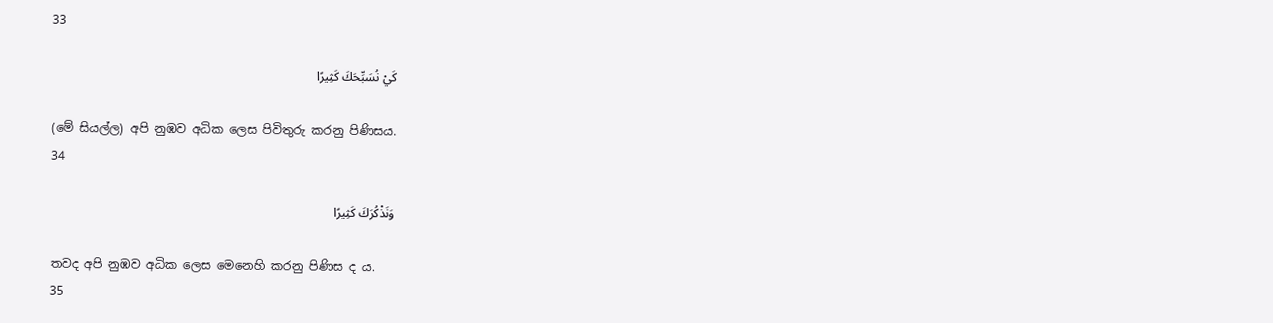33

كَيْ نُسَبِّحَكَ كَثِيرًا

(මේ සියල්ල) අපි නුඹව අධික ලෙස පිවිතුරු කරනු පිණිසය.
34

وَنَذْكُرَكَ كَثِيرًا

තවද අපි නුඹව අධික ලෙස මෙනෙහි කරනු පිණිස ද ය.
35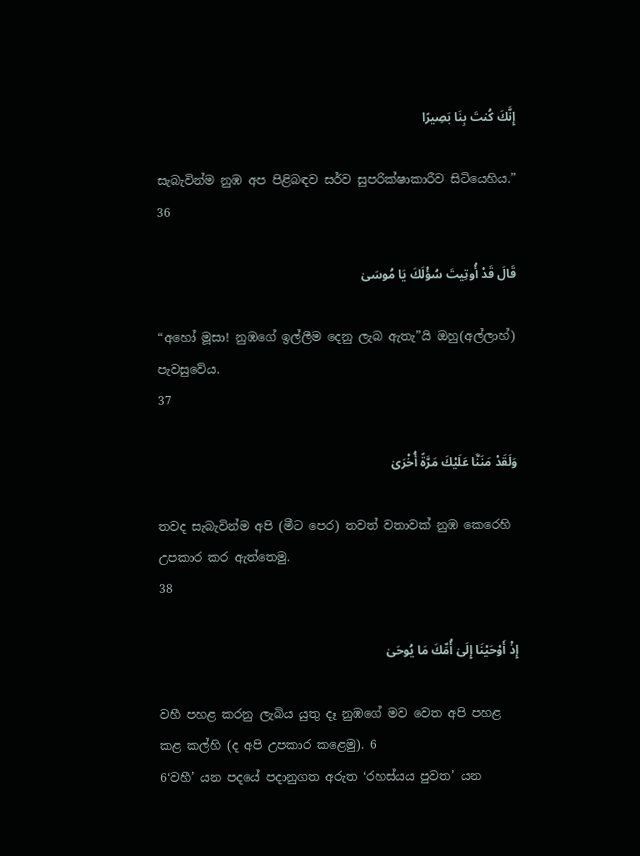إِنَّكَ كُنتَ بِنَا بَصِيرًا

සැබැවින්ම නුඹ අප පිළිබඳව සර්ව සුපරික්ෂාකාරීව සිටියෙහිය.”
36

قَالَ قَدْ أُوتِيتَ سُؤْلَكَ يَا مُوسَىٰ

“අහෝ මූසා! නුඹගේ ඉල්ලීම දෙනු ලැබ ඇතැ”යි ඔහු(අල්ලාහ්) පැවසුවේය.
37

وَلَقَدْ مَنَنَّا عَلَيْكَ مَرَّةً أُخْرَىٰ

තවද සැබැවින්ම අපි (මීට පෙර) තවත් වතාවක් නුඹ කෙරෙහි උපකාර කර ඇත්තෙමු.
38

إِذْ أَوْحَيْنَا إِلَىٰ أُمِّكَ مَا يُوحَىٰ

වහී පහළ කරනු ලැබිය යුතු දෑ නුඹගේ මව වෙත අපි පහළ කළ කල්හි (ද අපි උපකාර කළෙමු). 6
6‘වහී’ යන පදයේ පදානුගත අරුත ‘රහස්යය පුවත’ යන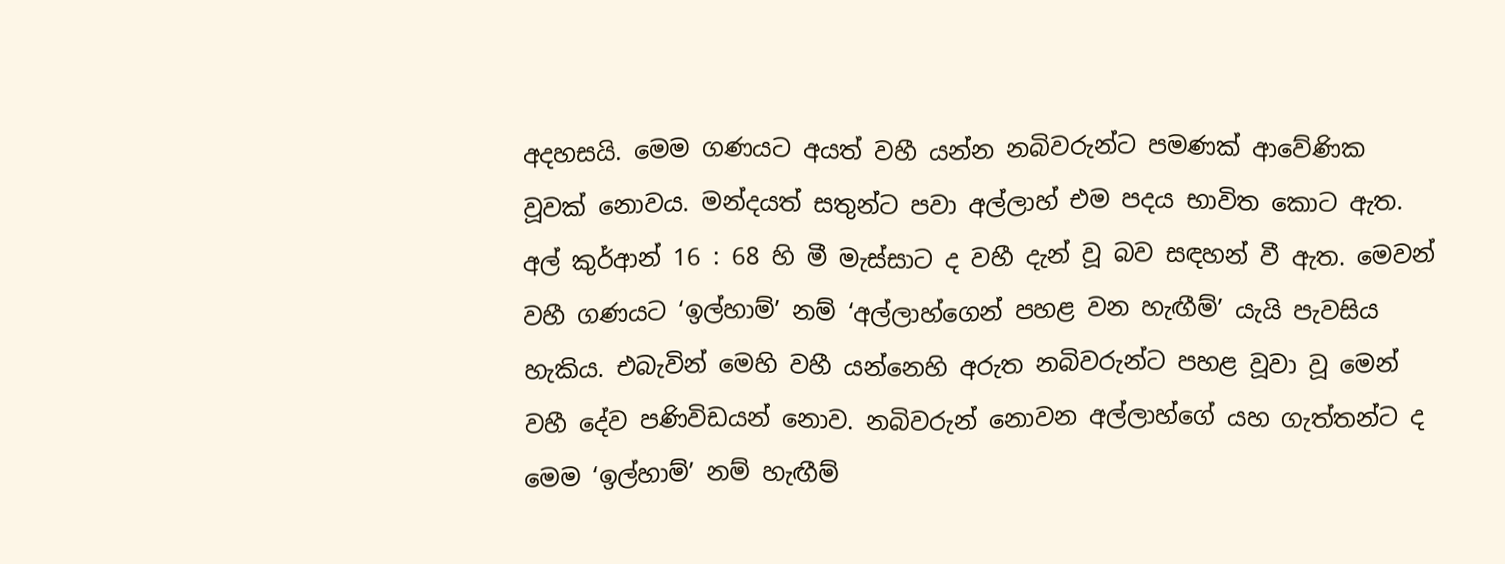අදහසයි. මෙම ගණයට අයත් වහී යන්න නබිවරුන්ට පමණක් ආවේණික වූවක් නොවය. මන්දයත් සතුන්ට පවා අල්ලාහ් එම පදය භාවිත කොට ඇත. අල් කුර්ආන් 16 : 68 හි මී මැස්සාට ද වහී දැන් වූ බව සඳහන් වී ඇත. මෙවන් වහී ගණයට ‘ඉල්හාම්’ නම් ‘අල්ලාහ්ගෙන් පහළ වන හැඟීම්’ යැයි පැවසිය හැකිය. එබැවින් මෙහි වහී යන්නෙහි අරුත නබිවරුන්ට පහළ වූවා වූ මෙන් වහී දේව පණිවිඩයන් නොව. නබිවරුන් නොවන අල්ලාහ්ගේ යහ ගැත්තන්ට ද මෙම ‘ඉල්හාම්’ නම් හැඟීම්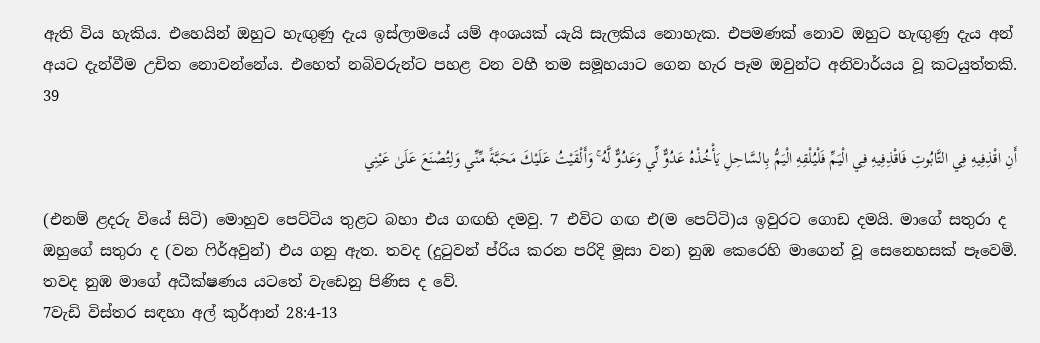ඇති විය හැකිය. එහෙයින් ඔහුට හැඟුණු දැය ඉස්ලාමයේ යම් අංශයක් යැයි සැලකිය නොහැක. එපමණක් නොව ඔහුට හැඟුණු දැය අන් අයට දැන්වීම උචිත නොවන්නේය. එහෙත් නබිවරුන්ට පහළ වන වහී තම සමූහයාට ගෙන හැර පෑම ඔවුන්ට අනිවාර්යය වූ කටයුත්තකි.
39

أَنِ اقْذِفِيهِ فِي التَّابُوتِ فَاقْذِفِيهِ فِي الْيَمِّ فَلْيُلْقِهِ الْيَمُّ بِالسَّاحِلِ يَأْخُذْهُ عَدُوٌّ لِّي وَعَدُوٌّ لَّهُ ۚ وَأَلْقَيْتُ عَلَيْكَ مَحَبَّةً مِّنِّي وَلِتُصْنَعَ عَلَىٰ عَيْنِي

(එනම් ළදරු වියේ සිටි) මොහුව පෙට්ටිය තුළට බහා එය ගඟහි දමවු. 7 එවිට ගඟ එ(ම පෙට්ටි)ය ඉවුරට ගොඩ දමයි. මාගේ සතුරා ද ඔහුගේ සතුරා ද (වන ෆිර්අවුන්) එය ගනු ඇත. තවද (දුටුවන් ප්රිය කරන පරිදි මූසා වන) නුඹ කෙරෙහි මාගෙන් වූ සෙනෙහසක් පෑවෙමි. තවද නුඹ මාගේ අධීක්ෂණය යටතේ වැඩෙනු පිණිස ද වේ.
7වැඩි විස්තර සඳහා අල් කුර්ආන් 28:4-13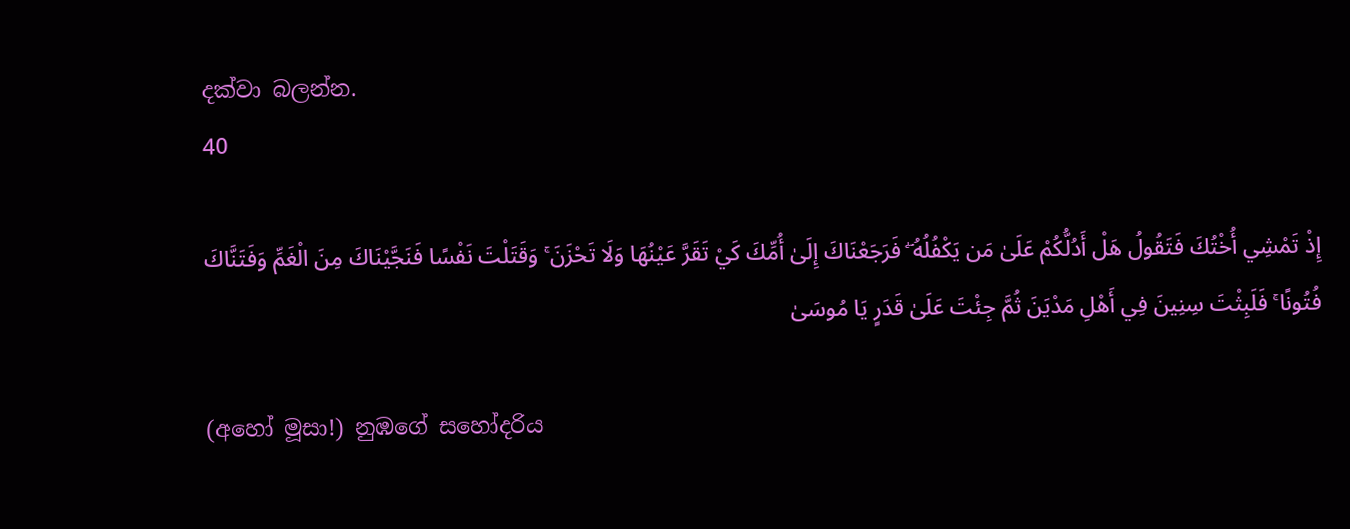දක්වා බලන්න.
40

إِذْ تَمْشِي أُخْتُكَ فَتَقُولُ هَلْ أَدُلُّكُمْ عَلَىٰ مَن يَكْفُلُهُ ۖ فَرَجَعْنَاكَ إِلَىٰ أُمِّكَ كَيْ تَقَرَّ عَيْنُهَا وَلَا تَحْزَنَ ۚ وَقَتَلْتَ نَفْسًا فَنَجَّيْنَاكَ مِنَ الْغَمِّ وَفَتَنَّاكَ فُتُونًا ۚ فَلَبِثْتَ سِنِينَ فِي أَهْلِ مَدْيَنَ ثُمَّ جِئْتَ عَلَىٰ قَدَرٍ يَا مُوسَىٰ

(අහෝ මූසා!) නුඹගේ සහෝදරිය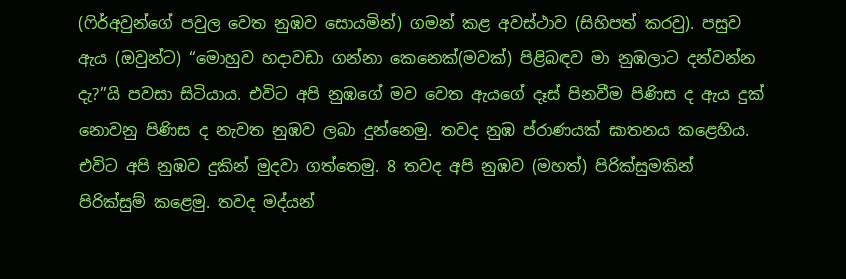(ෆිර්අවුන්ගේ පවුල වෙත නුඹව සොයමින්) ගමන් කළ අවස්ථාව (සිහිපත් කරවු). පසුව ඇය (ඔවුන්ට) “මොහුව හදාවඩා ගන්නා කෙනෙක්(මවක්) පිළිබඳව මා නුඹලාට දන්වන්න දැ?”යි පවසා සිටියාය. එවිට අපි නුඹගේ මව වෙත ඇයගේ දෑස් පිනවීම පිණිස ද ඇය දුක් නොවනු පිණිස ද නැවත නුඹව ලබා දුන්නෙමු. තවද නුඹ ප්රාණයක් ඝාතනය කළෙහිය. එවිට අපි නුඹව දුකින් මුදවා ගත්තෙමු. 8 තවද අපි නුඹව (මහත්) පිරික්සුමකින් පිරික්සුම් කළෙමු. තවද මද්යන්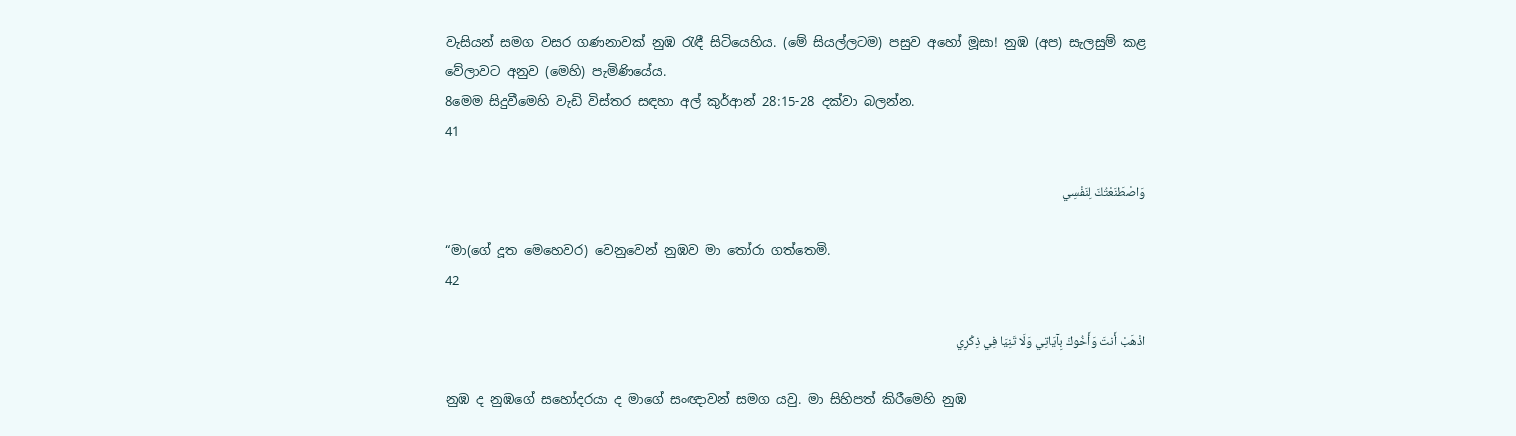වැසියන් සමග වසර ගණනාවක් නුඹ රැඳී සිටියෙහිය. (මේ සියල්ලටම) පසුව අහෝ මූසා! නුඹ (අප) සැලසුම් කළ වේලාවට අනුව (මෙහි) පැමිණියේය.
8මෙම සිදුවීමෙහි වැඩි විස්තර සඳහා අල් කුර්ආන් 28:15-28 දක්වා බලන්න.
41

وَاصْطَنَعْتُكَ لِنَفْسِي

“මා(ගේ දූත මෙහෙවර) වෙනුවෙන් නුඹව මා තෝරා ගත්තෙමි.
42

اذْهَبْ أَنتَ وَأَخُوكَ بِآيَاتِي وَلَا تَنِيَا فِي ذِكْرِي

නුඹ ද නුඹගේ සහෝදරයා ද මාගේ සංඥාවන් සමග යවු. මා සිහිපත් කිරීමෙහි නුඹ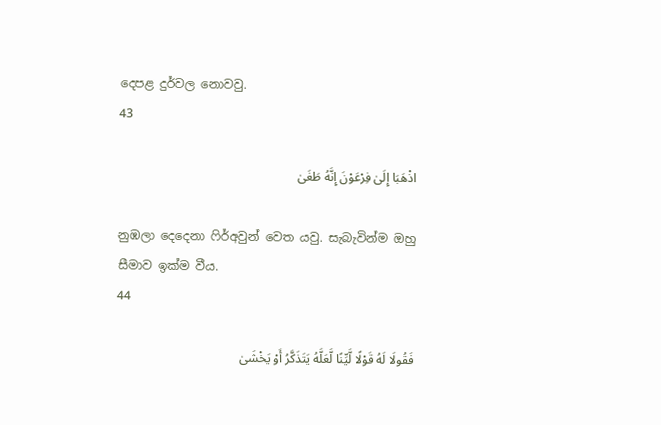දෙපළ දුර්වල නොවවු.
43

اذْهَبَا إِلَىٰ فِرْعَوْنَ إِنَّهُ طَغَىٰ

නුඹලා දෙදෙනා ෆිර්අවුන් වෙත යවු. සැබැවින්ම ඔහු සීමාව ඉක්ම වීය.
44

فَقُولَا لَهُ قَوْلًا لَّيِّنًا لَّعَلَّهُ يَتَذَكَّرُ أَوْ يَخْشَىٰ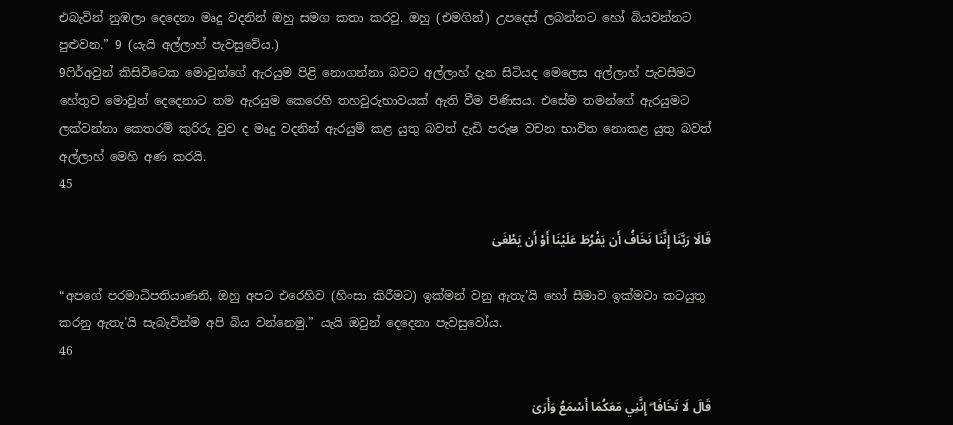එබැවින් නුඹලා දෙදෙනා මෘදු වදනින් ඔහු සමග කතා කරවු. ඔහු (එමගින්) උපදෙස් ලබන්නට හෝ බියවන්නට පුළුවන.” 9 (යැයි අල්ලාහ් පැවසුවේය.)
9ෆිර්අවුන් කිසිවිටෙක මොවුන්ගේ ඇරයුම පිළි නොගන්නා බවට අල්ලාහ් දැන සිටියද මෙලෙස අල්ලාහ් පැවසීමට හේතුව මොවුන් දෙදෙනාට තම ඇරයුම කෙරෙහි තහවුරුභාවයක් ඇති වීම පිණිසය. එසේම තමන්ගේ ඇරයුමට ලක්වන්නා කෙතරම් කුරිරු වුව ද මෘදු වදනින් ඇරයුම් කළ යුතු බවත් දැඩි පරුෂ වචන භාවිත නොකළ යුතු බවත් අල්ලාහ් මෙහි අණ කරයි.
45

قَالَا رَبَّنَا إِنَّنَا نَخَافُ أَن يَفْرُطَ عَلَيْنَا أَوْ أَن يَطْغَىٰ

“අපගේ පරමාධිපතියාණනි, ඔහු අපට එරෙහිව (හිංසා කිරීමට) ඉක්මන් වනු ඇතැ’යි හෝ සීමාව ඉක්මවා කටයුතු කරනු ඇතැ’යි සැබැවින්ම අපි බිය වන්නෙමු.” යැයි ඔවුන් දෙදෙනා පැවසුවෝය.
46

قَالَ لَا تَخَافَا ۖ إِنَّنِي مَعَكُمَا أَسْمَعُ وَأَرَىٰ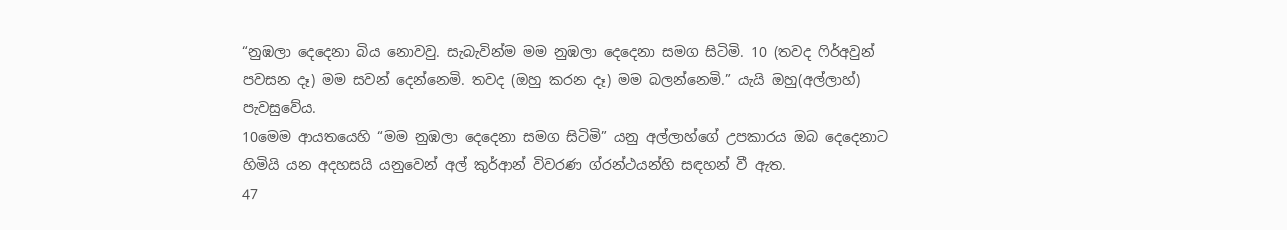“නුඹලා දෙදෙනා බිය නොවවු. සැබැවින්ම මම නුඹලා දෙදෙනා සමග සිටිමි. 10 (තවද ෆිර්අවුන් පවසන දෑ) මම සවන් දෙන්නෙමි. තවද (ඔහු කරන දෑ) මම බලන්නෙමි.” යැයි ඔහු(අල්ලාහ්) පැවසුවේය.
10මෙම ආයතයෙහි “මම නුඹලා දෙදෙනා සමග සිටිමි” යනු අල්ලාහ්ගේ උපකාරය ඔබ දෙදෙනාට හිමියි යන අදහසයි යනුවෙන් අල් කුර්ආන් විවරණ ග්රන්ථයන්හි සඳහන් වී ඇත.
47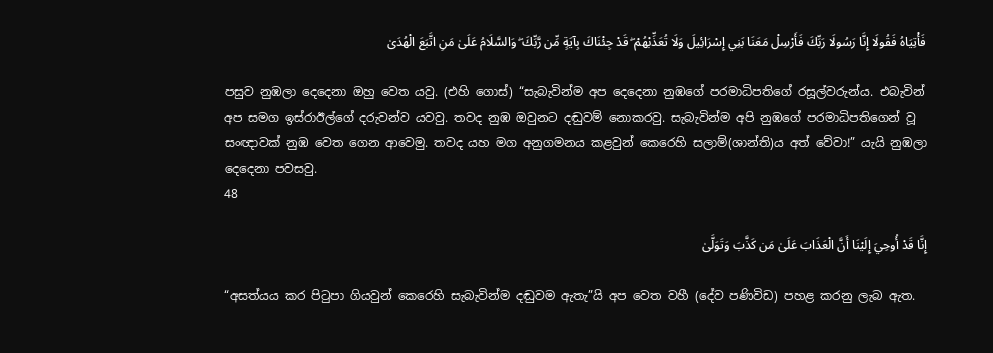فَأْتِيَاهُ فَقُولَا إِنَّا رَسُولَا رَبِّكَ فَأَرْسِلْ مَعَنَا بَنِي إِسْرَائِيلَ وَلَا تُعَذِّبْهُمْ ۖ قَدْ جِئْنَاكَ بِآيَةٍ مِّن رَّبِّكَ ۖ وَالسَّلَامُ عَلَىٰ مَنِ اتَّبَعَ الْهُدَىٰ

පසුව නුඹලා දෙදෙනා ඔහු වෙත යවු. (එහි ගොස්) “සැබැවින්ම අප දෙදෙනා නුඹගේ පරමාධිපතිගේ රසූල්වරුන්ය. එබැවින් අප සමග ඉස්රාඊල්ගේ දරුවන්ව යවවු. තවද නුඹ ඔවුනට දඬුවම් නොකරවු. සැබැවින්ම අපි නුඹගේ පරමාධිපතිගෙන් වූ සංඥාවක් නුඹ වෙත ගෙන ආවෙමු. තවද යහ මග අනුගමනය කළවුන් කෙරෙහි සලාම්(ශාන්ති)ය අත් වේවා!” යැයි නුඹලා දෙදෙනා පවසවු.
48

إِنَّا قَدْ أُوحِيَ إِلَيْنَا أَنَّ الْعَذَابَ عَلَىٰ مَن كَذَّبَ وَتَوَلَّىٰ

“අසත්යය කර පිටුපා ගියවුන් කෙරෙහි සැබැවින්ම දඬුවම ඇතැ”යි අප වෙත වහී (දේව පණිවිඩ) පහළ කරනු ලැබ ඇත.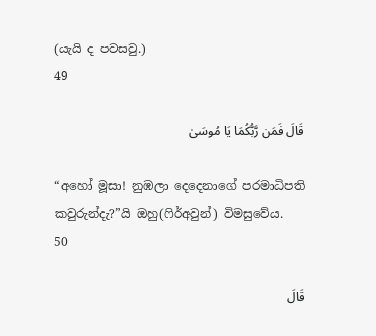(යැයි ද පවසවු.)
49

قَالَ فَمَن رَّبُّكُمَا يَا مُوسَىٰ

“අහෝ මූසා! නුඹලා දෙදෙනාගේ පරමාධිපති කවුරුන්දැ?”යි ඔහු(ෆිර්අවුන්) විමසුවේය.
50

قَالَ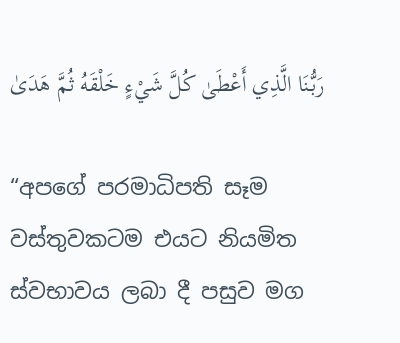رَبُّنَا الَّذِي أَعْطَىٰ كُلَّ شَيْءٍ خَلْقَهُ ثُمَّ هَدَىٰ

“අපගේ පරමාධිපති සෑම වස්තුවකටම එයට නියමිත ස්වභාවය ලබා දී පසුව මග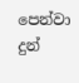පෙන්වා දුන්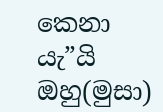කෙනා යැ”යි ඔහු(මුසා)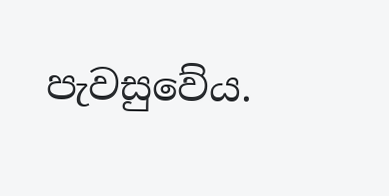පැවසුවේය.